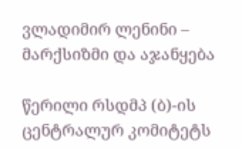ვლადიმირ ლენინი – მარქსიზმი და აჯანყება

წერილი რსდმპ (ბ)-ის ცენტრალურ კომიტეტს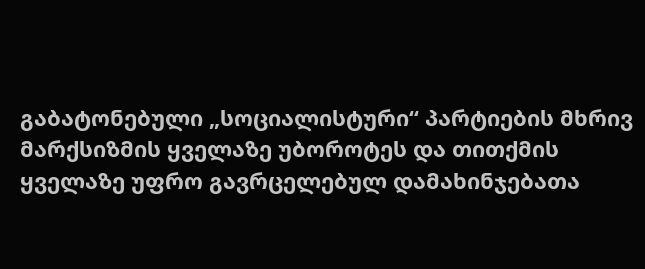გაბატონებული „სოციალისტური“ პარტიების მხრივ მარქსიზმის ყველაზე უბოროტეს და თითქმის ყველაზე უფრო გავრცელებულ დამახინჯებათა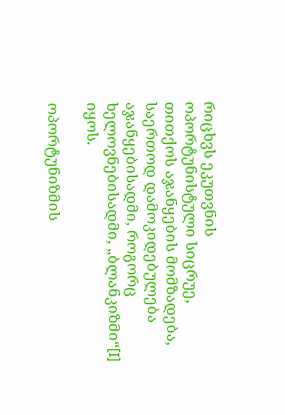რიცხვს ეკუთვნის ოპორტუნისტული სიცრუე, თითქოს აჯანყების მომზადება, საერთოდ დამოკიდებულება აჯანყებისადმი, როგორც ხელოვნებისადმი, „ბლანკიზმი“[I] იყოს.

ოპორტუნიზმის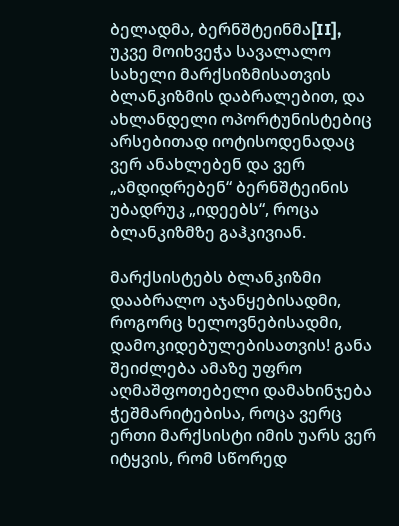ბელადმა, ბერნშტეინმა[II], უკვე მოიხვეჭა სავალალო სახელი მარქსიზმისათვის ბლანკიზმის დაბრალებით, და ახლანდელი ოპორტუნისტებიც არსებითად იოტისოდენადაც ვერ ანახლებენ და ვერ „ამდიდრებენ“ ბერნშტეინის უბადრუკ „იდეებს“, როცა ბლანკიზმზე გაჰკივიან.

მარქსისტებს ბლანკიზმი დააბრალო აჯანყებისადმი, როგორც ხელოვნებისადმი, დამოკიდებულებისათვის! განა შეიძლება ამაზე უფრო აღმაშფოთებელი დამახინჯება ჭეშმარიტებისა, როცა ვერც ერთი მარქსისტი იმის უარს ვერ იტყვის, რომ სწორედ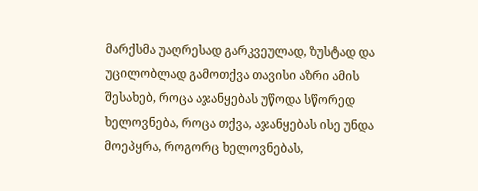მარქსმა უაღრესად გარკვეულად, ზუსტად და უცილობლად გამოთქვა თავისი აზრი ამის შესახებ, როცა აჯანყებას უწოდა სწორედ ხელოვნება, როცა თქვა, აჯანყებას ისე უნდა მოეპყრა, როგორც ხელოვნებას,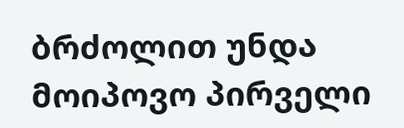ბრძოლით უნდა მოიპოვო პირველი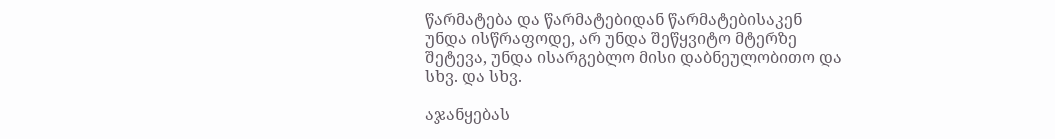წარმატება და წარმატებიდან წარმატებისაკენ უნდა ისწრაფოდე, არ უნდა შეწყვიტო მტერზე შეტევა, უნდა ისარგებლო მისი დაბნეულობითო და სხვ. და სხვ.

აჯანყებას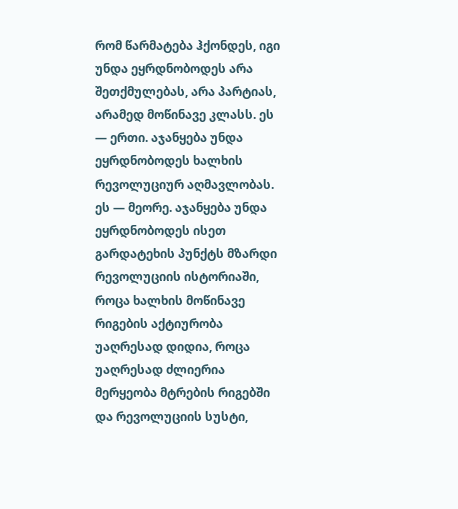რომ წარმატება ჰქონდეს, იგი უნდა ეყრდნობოდეს არა შეთქმულებას, არა პარტიას, არამედ მოწინავე კლასს. ეს — ერთი. აჯანყება უნდა ეყრდნობოდეს ხალხის რევოლუციურ აღმავლობას. ეს — მეორე. აჯანყება უნდა ეყრდნობოდეს ისეთ გარდატეხის პუნქტს მზარდი რევოლუციის ისტორიაში, როცა ხალხის მოწინავე რიგების აქტიურობა უაღრესად დიდია, როცა უაღრესად ძლიერია მერყეობა მტრების რიგებში და რევოლუციის სუსტი,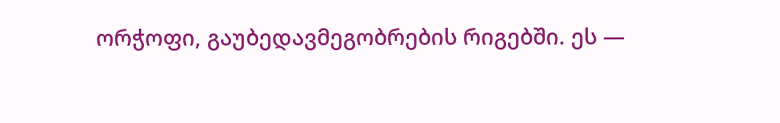ორჭოფი, გაუბედავმეგობრების რიგებში. ეს —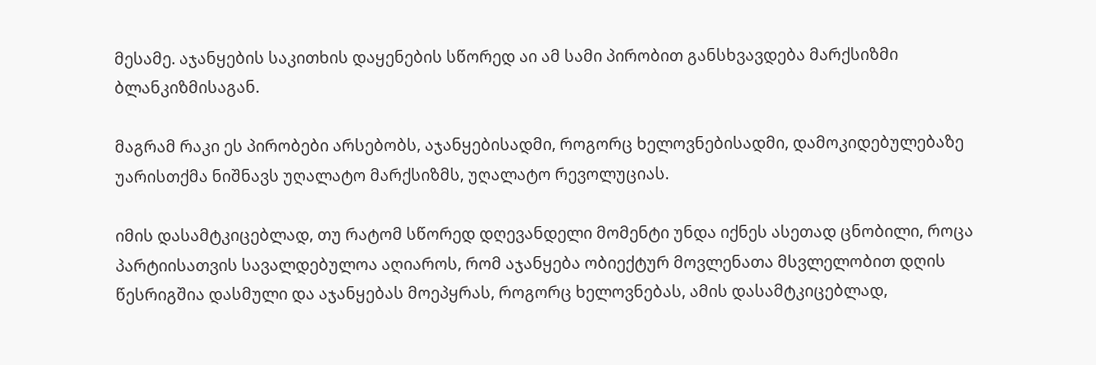მესამე. აჯანყების საკითხის დაყენების სწორედ აი ამ სამი პირობით განსხვავდება მარქსიზმი ბლანკიზმისაგან.

მაგრამ რაკი ეს პირობები არსებობს, აჯანყებისადმი, როგორც ხელოვნებისადმი, დამოკიდებულებაზე უარისთქმა ნიშნავს უღალატო მარქსიზმს, უღალატო რევოლუციას.

იმის დასამტკიცებლად, თუ რატომ სწორედ დღევანდელი მომენტი უნდა იქნეს ასეთად ცნობილი, როცა პარტიისათვის სავალდებულოა აღიაროს, რომ აჯანყება ობიექტურ მოვლენათა მსვლელობით დღის წესრიგშია დასმული და აჯანყებას მოეპყრას, როგორც ხელოვნებას, ამის დასამტკიცებლად,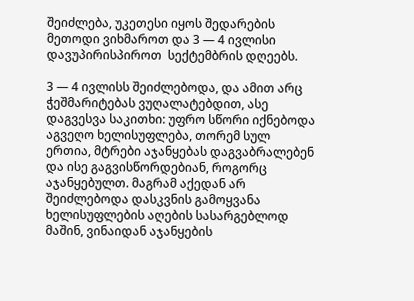შეიძლება, უკეთესი იყოს შედარების მეთოდი ვიხმაროთ და 3 — 4 ივლისი დავუპირისპიროთ  სექტემბრის დღეებს.

3 — 4 ივლისს შეიძლებოდა, და ამით არც ჭეშმარიტებას ვუღალატებდით, ასე დაგვესვა საკითხი: უფრო სწორი იქნებოდა აგვეღო ხელისუფლება, თორემ სულ ერთია, მტრები აჯანყებას დაგვაბრალებენ და ისე გაგვისწორდებიან, როგორც აჯანყებულთ. მაგრამ აქედან არ შეიძლებოდა დასკვნის გამოყვანა ხელისუფლების აღების სასარგებლოდ მაშინ, ვინაიდან აჯანყების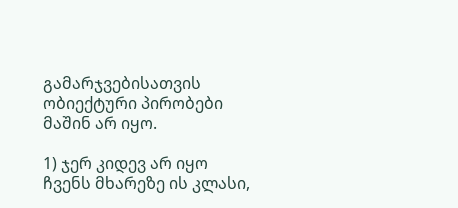გამარჯვებისათვის ობიექტური პირობები მაშინ არ იყო.

1) ჯერ კიდევ არ იყო ჩვენს მხარეზე ის კლასი,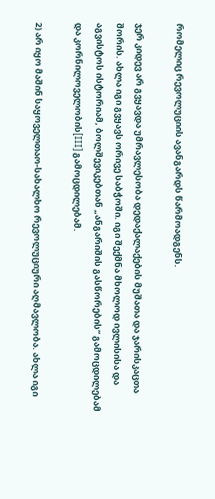რომელიც რევოლუციის ავანგარდს წარმოადგენს.

ჯერ კიდევ არ გვყავდა უმრავლესობა დედაქალაქების მუშათა და ჯარისკაცთა შორის. ახლა იგი გვყავს ორივე საბჭოში. იგი შექმნა მხოლოდ ივლისისა და აგვისტოს ისტორიამ, ბოლშევიკებთან „ანგარიშის გასწორების“ გამოცდილებამ და კორნილოველობის[III] გამოცდილებამ.

2) არ იყო მაშინ საყოველთაო-სახალხო რევოლუციური აღმავლობა. ახლა იგი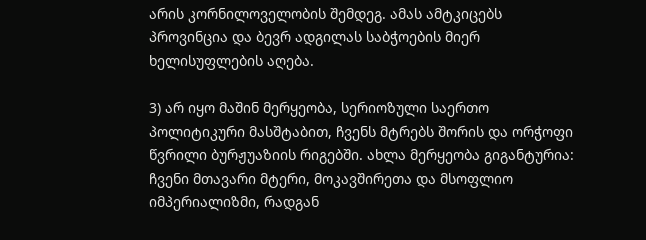არის კორნილოველობის შემდეგ. ამას ამტკიცებს პროვინცია და ბევრ ადგილას საბჭოების მიერ ხელისუფლების აღება.

3) არ იყო მაშინ მერყეობა, სერიოზული საერთო პოლიტიკური მასშტაბით, ჩვენს მტრებს შორის და ორჭოფი წვრილი ბურჟუაზიის რიგებში. ახლა მერყეობა გიგანტურია: ჩვენი მთავარი მტერი, მოკავშირეთა და მსოფლიო იმპერიალიზმი, რადგან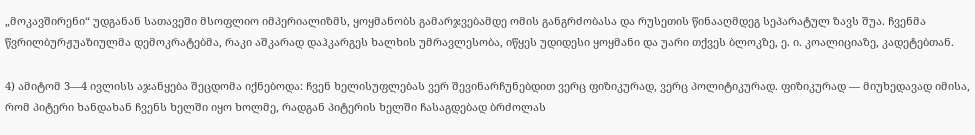„მოკავშირენი“ უდგანან სათავეში მსოფლიო იმპერიალიზმს, ყოყმანობს გამარჯვებამდე ომის განგრძობასა და რუსეთის წინააღმდეგ სეპარატულ ზავს შუა. ჩვენმა წვრილბურჟუაზიულმა დემოკრატებმა, რაკი აშკარად დაჰკარგეს ხალხის უმრავლესობა, იწყეს უდიდესი ყოყმანი და უარი თქვეს ბლოკზე, ე. ი. კოალიციაზე, კადეტებთან.

4) ამიტომ 3—4 ივლისს აჯანყება შეცდომა იქნებოდა: ჩვენ ხელისუფლებას ვერ შევინარჩუნებდით ვერც ფიზიკურად, ვერც პოლიტიკურად. ფიზიკურად — მიუხედავად იმისა, რომ პიტერი ხანდახან ჩვენს ხელში იყო ხოლმე, რადგან პიტერის ხელში ჩასაგდებად ბრძოლას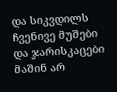და სიკვდილს ჩვენივე მუშები და ჯარისკაცები მაშინ არ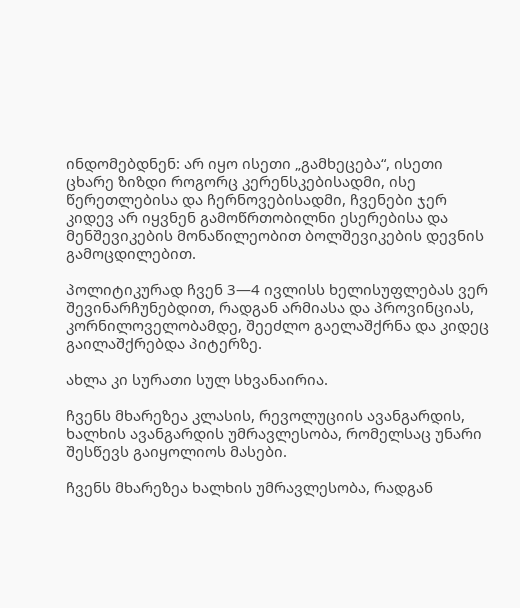ინდომებდნენ: არ იყო ისეთი „გამხეცება“, ისეთი ცხარე ზიზდი როგორც კერენსკებისადმი, ისე წერეთლებისა და ჩერნოვებისადმი, ჩვენები ჯერ კიდევ არ იყვნენ გამოწრთობილნი ესერებისა და მენშევიკების მონაწილეობით ბოლშევიკების დევნის გამოცდილებით.

პოლიტიკურად ჩვენ 3—4 ივლისს ხელისუფლებას ვერ შევინარჩუნებდით, რადგან არმიასა და პროვინციას, კორნილოველობამდე, შეეძლო გაელაშქრნა და კიდეც გაილაშქრებდა პიტერზე.

ახლა კი სურათი სულ სხვანაირია.

ჩვენს მხარეზეა კლასის, რევოლუციის ავანგარდის, ხალხის ავანგარდის უმრავლესობა, რომელსაც უნარი შესწევს გაიყოლიოს მასები.

ჩვენს მხარეზეა ხალხის უმრავლესობა, რადგან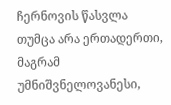ჩერნოვის წასვლა თუმცა არა ერთადერთი, მაგრამ უმნიშვნელოვანესი,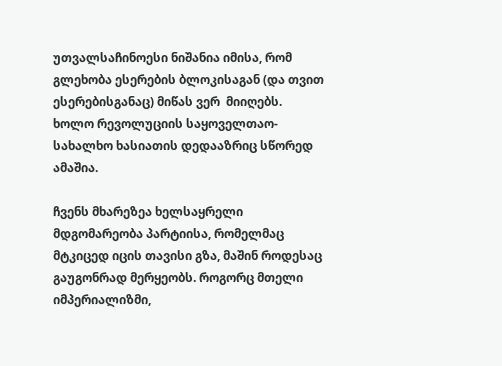უთვალსაჩინოესი ნიშანია იმისა, რომ გლეხობა ესერების ბლოკისაგან (და თვით ესერებისგანაც) მიწას ვერ  მიიღებს. ხოლო რევოლუციის საყოველთაო-სახალხო ხასიათის დედააზრიც სწორედ ამაშია.

ჩვენს მხარეზეა ხელსაყრელი მდგომარეობა პარტიისა, რომელმაც მტკიცედ იცის თავისი გზა, მაშინ როდესაც გაუგონრად მერყეობს. როგორც მთელი  იმპერიალიზმი,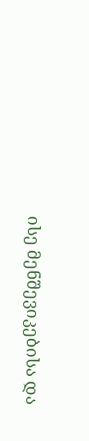ისე მენშევიკებისა და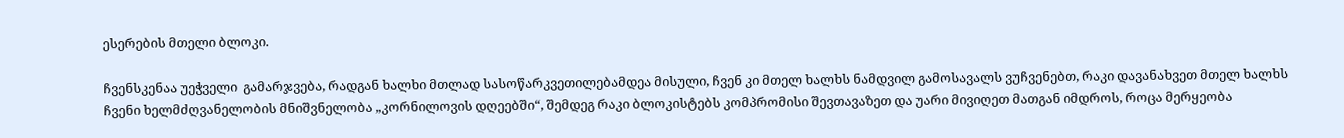ესერების მთელი ბლოკი.

ჩვენსკენაა უეჭველი  გამარჯვება, რადგან ხალხი მთლად სასოწარკვეთილებამდეა მისული, ჩვენ კი მთელ ხალხს ნამდვილ გამოსავალს ვუჩვენებთ, რაკი დავანახვეთ მთელ ხალხს ჩვენი ხელმძღვანელობის მნიშვნელობა „კორნილოვის დღეებში“, შემდეგ რაკი ბლოკისტებს კომპრომისი შევთავაზეთ და უარი მივიღეთ მათგან იმდროს, როცა მერყეობა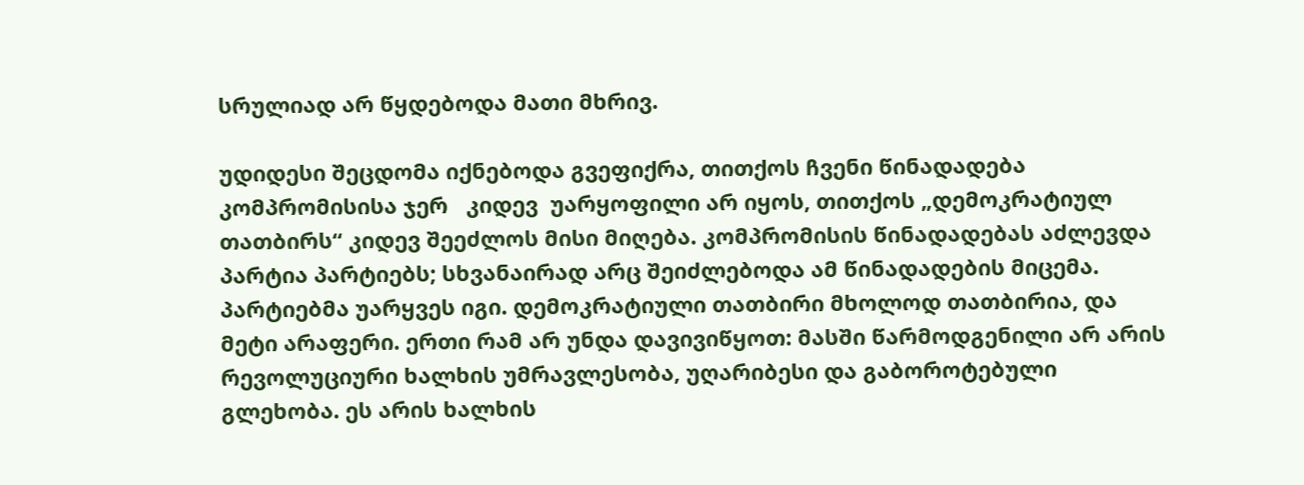სრულიად არ წყდებოდა მათი მხრივ.

უდიდესი შეცდომა იქნებოდა გვეფიქრა, თითქოს ჩვენი წინადადება კომპრომისისა ჯერ   კიდევ  უარყოფილი არ იყოს, თითქოს „დემოკრატიულ თათბირს“ კიდევ შეეძლოს მისი მიღება. კომპრომისის წინადადებას აძლევდა პარტია პარტიებს; სხვანაირად არც შეიძლებოდა ამ წინადადების მიცემა. პარტიებმა უარყვეს იგი. დემოკრატიული თათბირი მხოლოდ თათბირია, და მეტი არაფერი. ერთი რამ არ უნდა დავივიწყოთ: მასში წარმოდგენილი არ არის რევოლუციური ხალხის უმრავლესობა, უღარიბესი და გაბოროტებული გლეხობა. ეს არის ხალხის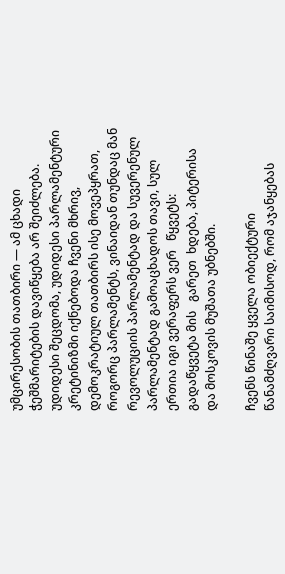უმცირესობის თათბირი — ამ ცხადი ჭეშმარიტების დავიწყება არ შეიძლება. უდიდესი შეცდომა, უდიდესი პარლამენტური კრეტინიზმი იქნებოდა ჩვენი მხრივ, დემოკრატიულ თათბირს ისე მოვეპყრათ, როგორც პარლამენტს, ვინაიდან თუნდაც მან რევოლუციის პარლამენტად და სუვერენულ პარლამენტად გამოაცხადოს თავი, სულ ერთია იგი ვერაფერს ვერ   წყვეტს: გადაწყვეტა მის   გარეთ  ხდება, პიტერისა და მოსკოვის მუშათა უბნებში.

ჩვენს წინაშე ყველა ობიექტური წანამძღვარი საიმისოდ, რომ აჯანყებას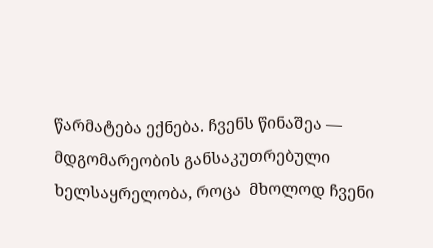წარმატება ექნება. ჩვენს წინაშეა — მდგომარეობის განსაკუთრებული ხელსაყრელობა, როცა  მხოლოდ ჩვენი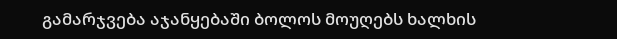გამარჯვება აჯანყებაში ბოლოს მოუღებს ხალხის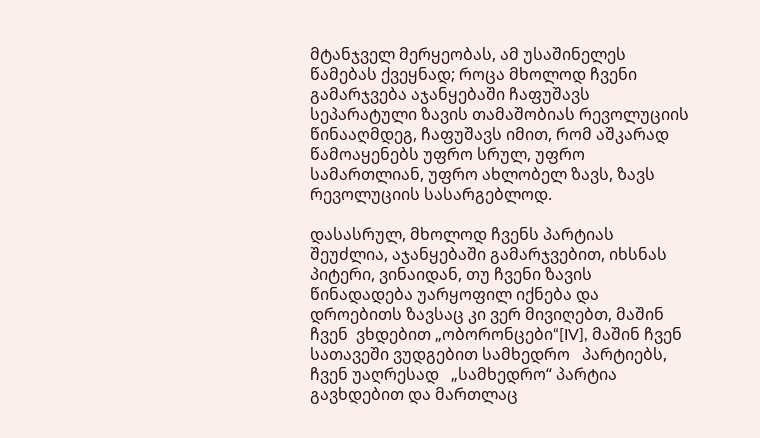მტანჯველ მერყეობას, ამ უსაშინელეს წამებას ქვეყნად; როცა მხოლოდ ჩვენი   გამარჯვება აჯანყებაში ჩაფუშავს სეპარატული ზავის თამაშობიას რევოლუციის წინააღმდეგ, ჩაფუშავს იმით, რომ აშკარად წამოაყენებს უფრო სრულ, უფრო სამართლიან, უფრო ახლობელ ზავს, ზავს რევოლუციის სასარგებლოდ.

დასასრულ, მხოლოდ ჩვენს პარტიას შეუძლია, აჯანყებაში გამარჯვებით, იხსნას პიტერი, ვინაიდან, თუ ჩვენი ზავის წინადადება უარყოფილ იქნება და დროებითს ზავსაც კი ვერ მივიღებთ, მაშინ ჩვენ  ვხდებით „ობორონცები“[IV], მაშინ ჩვენ სათავეში ვუდგებით სამხედრო   პარტიებს, ჩვენ უაღრესად   „სამხედრო“ პარტია გავხდებით და მართლაც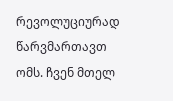რევოლუციურად წარვმართავთ ომს. ჩვენ მთელ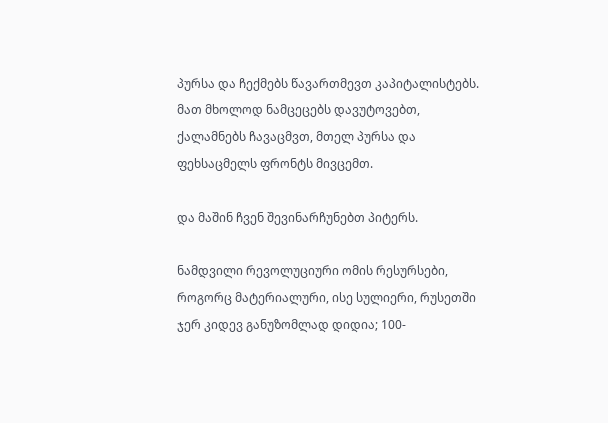პურსა და ჩექმებს წავართმევთ კაპიტალისტებს. მათ მხოლოდ ნამცეცებს დავუტოვებთ, ქალამნებს ჩავაცმვთ, მთელ პურსა და ფეხსაცმელს ფრონტს მივცემთ.

და მაშინ ჩვენ შევინარჩუნებთ პიტერს.

ნამდვილი რევოლუციური ომის რესურსები, როგორც მატერიალური, ისე სულიერი, რუსეთში ჯერ კიდევ განუზომლად დიდია; 100-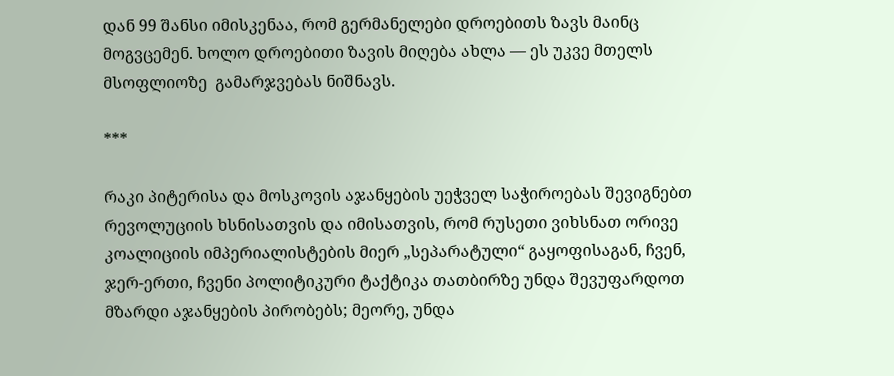დან 99 შანსი იმისკენაა, რომ გერმანელები დროებითს ზავს მაინც მოგვცემენ. ხოლო დროებითი ზავის მიღება ახლა — ეს უკვე მთელს   მსოფლიოზე  გამარჯვებას ნიშნავს.

***

რაკი პიტერისა და მოსკოვის აჯანყების უეჭველ საჭიროებას შევიგნებთ რევოლუციის ხსნისათვის და იმისათვის, რომ რუსეთი ვიხსნათ ორივე კოალიციის იმპერიალისტების მიერ „სეპარატული“ გაყოფისაგან, ჩვენ, ჯერ-ერთი, ჩვენი პოლიტიკური ტაქტიკა თათბირზე უნდა შევუფარდოთ მზარდი აჯანყების პირობებს; მეორე, უნდა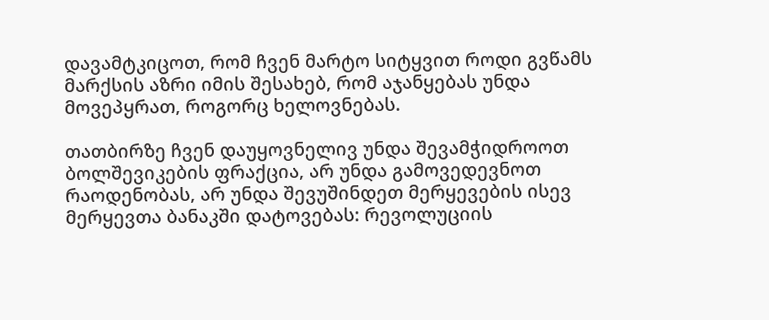დავამტკიცოთ, რომ ჩვენ მარტო სიტყვით როდი გვწამს მარქსის აზრი იმის შესახებ, რომ აჯანყებას უნდა მოვეპყრათ, როგორც ხელოვნებას.

თათბირზე ჩვენ დაუყოვნელივ უნდა შევამჭიდროოთ ბოლშევიკების ფრაქცია, არ უნდა გამოვედევნოთ რაოდენობას, არ უნდა შევუშინდეთ მერყევების ისევ მერყევთა ბანაკში დატოვებას: რევოლუციის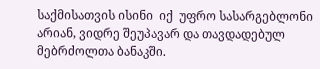საქმისათვის ისინი  იქ  უფრო სასარგებლონი არიან, ვიდრე შეუპავარ და თავდადებულ მებრძოლთა ბანაკში.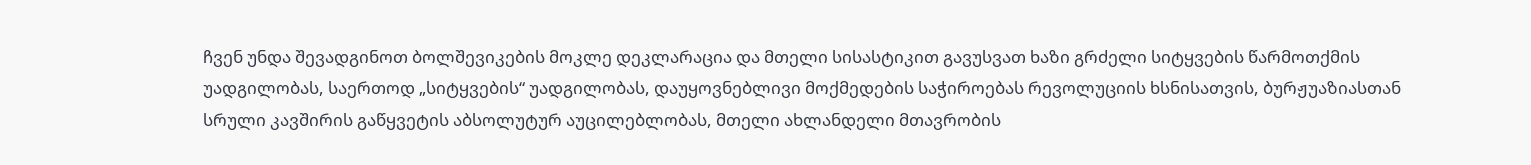ჩვენ უნდა შევადგინოთ ბოლშევიკების მოკლე დეკლარაცია და მთელი სისასტიკით გავუსვათ ხაზი გრძელი სიტყვების წარმოთქმის უადგილობას, საერთოდ „სიტყვების“ უადგილობას, დაუყოვნებლივი მოქმედების საჭიროებას რევოლუციის ხსნისათვის, ბურჟუაზიასთან სრული კავშირის გაწყვეტის აბსოლუტურ აუცილებლობას, მთელი ახლანდელი მთავრობის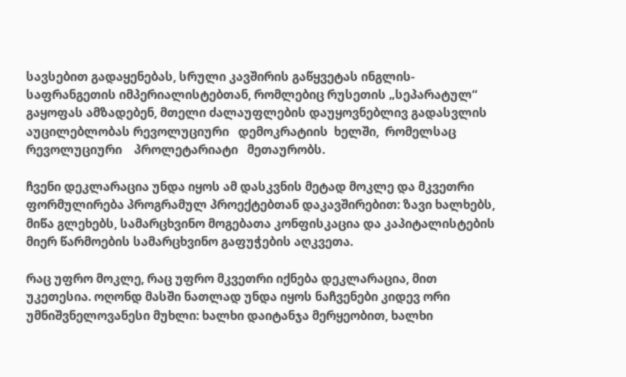სავსებით გადაყენებას, სრული კავშირის გაწყვეტას ინგლის-საფრანგეთის იმპერიალისტებთან, რომლებიც რუსეთის „სეპარატულ“ გაყოფას ამზადებენ, მთელი ძალაუფლების დაუყოვნებლივ გადასვლის აუცილებლობას რევოლუციური   დემოკრატიის  ხელში,  რომელსაც რევოლუციური    პროლეტარიატი   მეთაურობს.

ჩვენი დეკლარაცია უნდა იყოს ამ დასკვნის მეტად მოკლე და მკვეთრი ფორმულირება პროგრამულ პროექტებთან დაკავშირებით: ზავი ხალხებს, მიწა გლეხებს, სამარცხვინო მოგებათა კონფისკაცია და კაპიტალისტების მიერ წარმოების სამარცხვინო გაფუჭების აღკვეთა.

რაც უფრო მოკლე, რაც უფრო მკვეთრი იქნება დეკლარაცია, მით უკეთესია. ოღონდ მასში ნათლად უნდა იყოს ნაჩვენები კიდევ ორი უმნიშვნელოვანესი მუხლი: ხალხი დაიტანჯა მერყეობით, ხალხი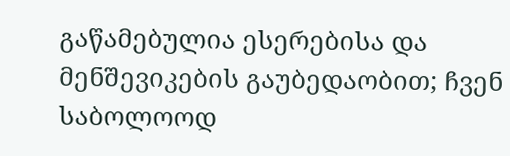გაწამებულია ესერებისა და მენშევიკების გაუბედაობით; ჩვენ საბოლოოდ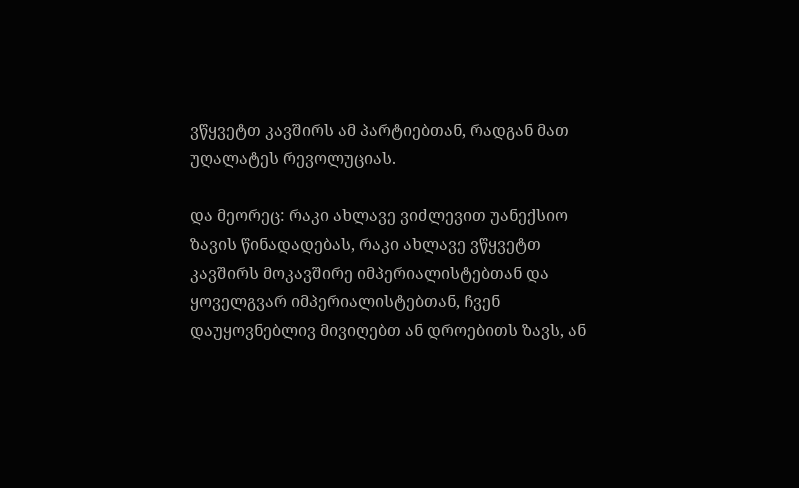ვწყვეტთ კავშირს ამ პარტიებთან, რადგან მათ უღალატეს რევოლუციას.

და მეორეც: რაკი ახლავე ვიძლევით უანექსიო ზავის წინადადებას, რაკი ახლავე ვწყვეტთ კავშირს მოკავშირე იმპერიალისტებთან და ყოველგვარ იმპერიალისტებთან, ჩვენ დაუყოვნებლივ მივიღებთ ან დროებითს ზავს, ან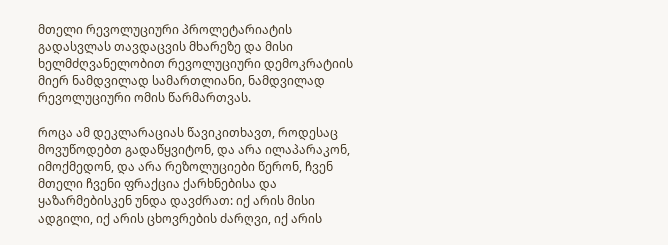მთელი რევოლუციური პროლეტარიატის გადასვლას თავდაცვის მხარეზე და მისი ხელმძღვანელობით რევოლუციური დემოკრატიის მიერ ნამდვილად სამართლიანი, ნამდვილად რევოლუციური ომის წარმართვას.

როცა ამ დეკლარაციას წავიკითხავთ, როდესაც მოვუწოდებთ გადაწყვიტონ, და არა ილაპარაკონ, იმოქმედონ, და არა რეზოლუციები წერონ, ჩვენ მთელი ჩვენი ფრაქცია ქარხნებისა და ყაზარმებისკენ უნდა დავძრათ: იქ არის მისი ადგილი, იქ არის ცხოვრების ძარღვი, იქ არის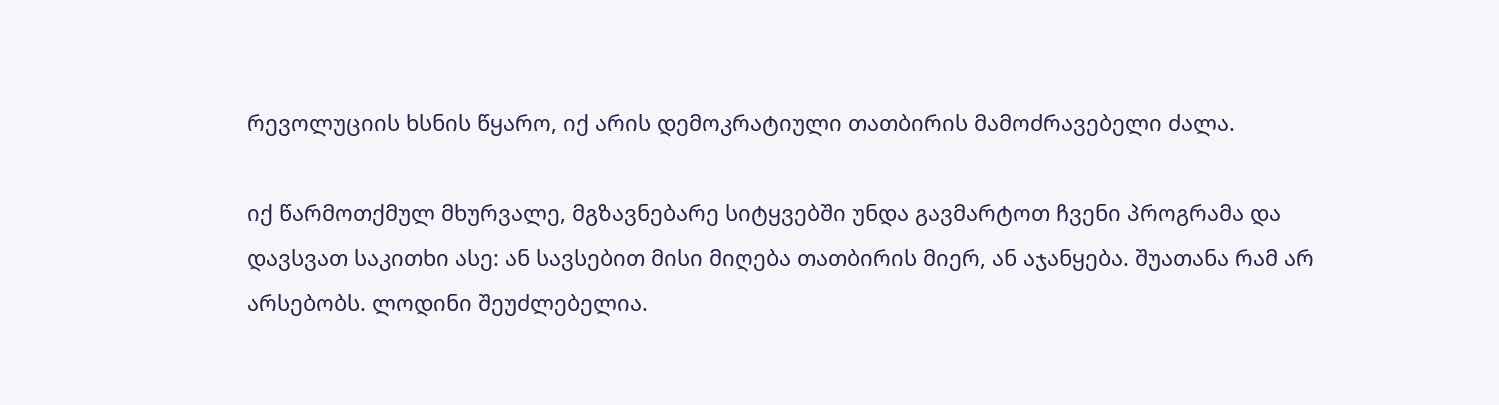რევოლუციის ხსნის წყარო, იქ არის დემოკრატიული თათბირის მამოძრავებელი ძალა.

იქ წარმოთქმულ მხურვალე, მგზავნებარე სიტყვებში უნდა გავმარტოთ ჩვენი პროგრამა და დავსვათ საკითხი ასე: ან სავსებით მისი მიღება თათბირის მიერ, ან აჯანყება. შუათანა რამ არ არსებობს. ლოდინი შეუძლებელია.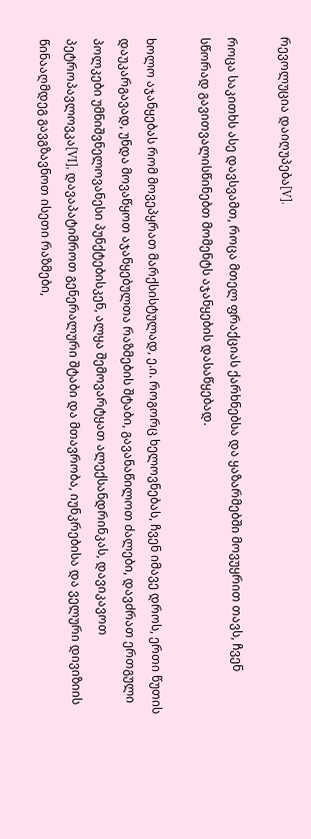რევოლუცია დაიღუპება[V].

როცა საკითხს ასე დავსვამთ, როცა მთელ ფრაქციას ქარხნებსა და ყაზარმებში მოვუყრით თავს, ჩვენ სწორად გავითვალისწინებთ მომენტს აჯანყების დასაწყებად.

ხოლო აჯანყებას რომ მოვეპყრათ მარქსისტულად, ე.ი. როგორც ხელოვნებას, ჩვენ იმავე დროს, ერთი წუთის დაუკარგავად, უნდა მოვაწყოთ აჯანყებულთა რაზმების შტაბი, გავანაწილოთ ძალები, დავძრათ ერთგული პოლკები უმნიშვნელოვანესი პუნქტებისკენ, ალყა შემოვარტყათ ალექსანდრინკას, დავიკავოთ პეტროპავლოვკა[VI], დავაპატიმროთ გენერალური შტაბი და მთავრობა, იუნკრებისა და ველური დივიზიის წინააღმდეგ გავგზავნოთ ისეთი რაზმები,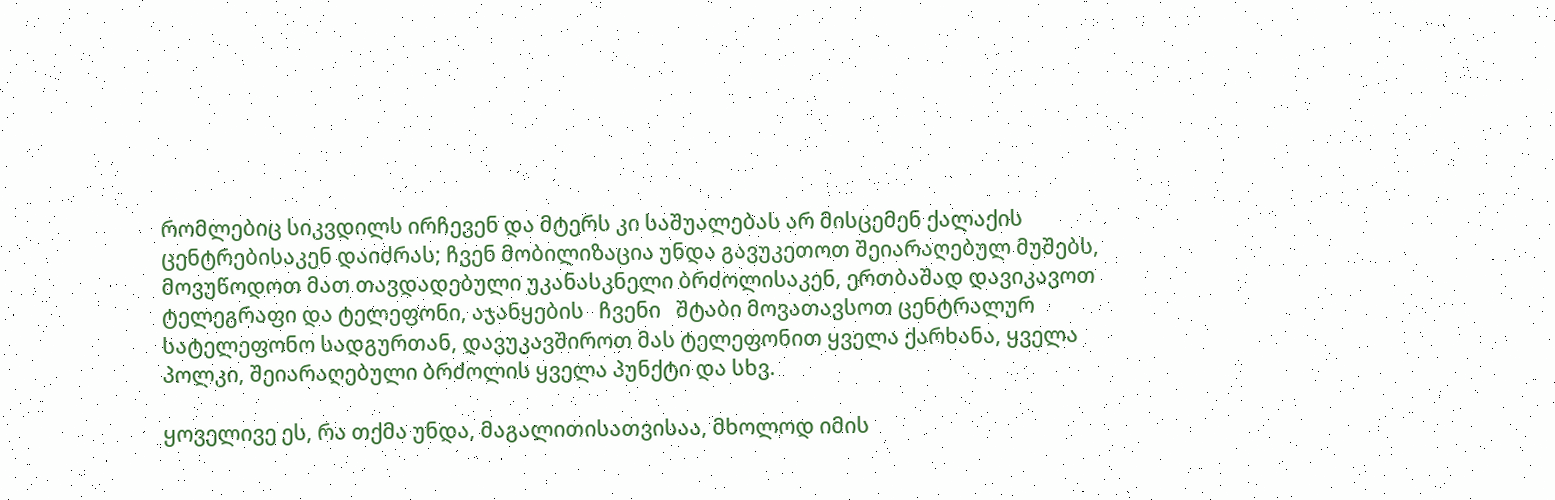რომლებიც სიკვდილს ირჩევენ და მტერს კი საშუალებას არ მისცემენ ქალაქის ცენტრებისაკენ დაიძრას; ჩვენ მობილიზაცია უნდა გავუკეთოთ შეიარაღებულ მუშებს, მოვუწოდოთ მათ თავდადებული უკანასკნელი ბრძოლისაკენ, ერთბაშად დავიკავოთ ტელეგრაფი და ტელეფონი, აჯანყების   ჩვენი   შტაბი მოვათავსოთ ცენტრალურ სატელეფონო სადგურთან, დავუკავშიროთ მას ტელეფონით ყველა ქარხანა, ყველა პოლკი, შეიარაღებული ბრძოლის ყველა პუნქტი და სხვ.

ყოველივე ეს, რა თქმა უნდა, მაგალითისათვისაა, მხოლოდ იმის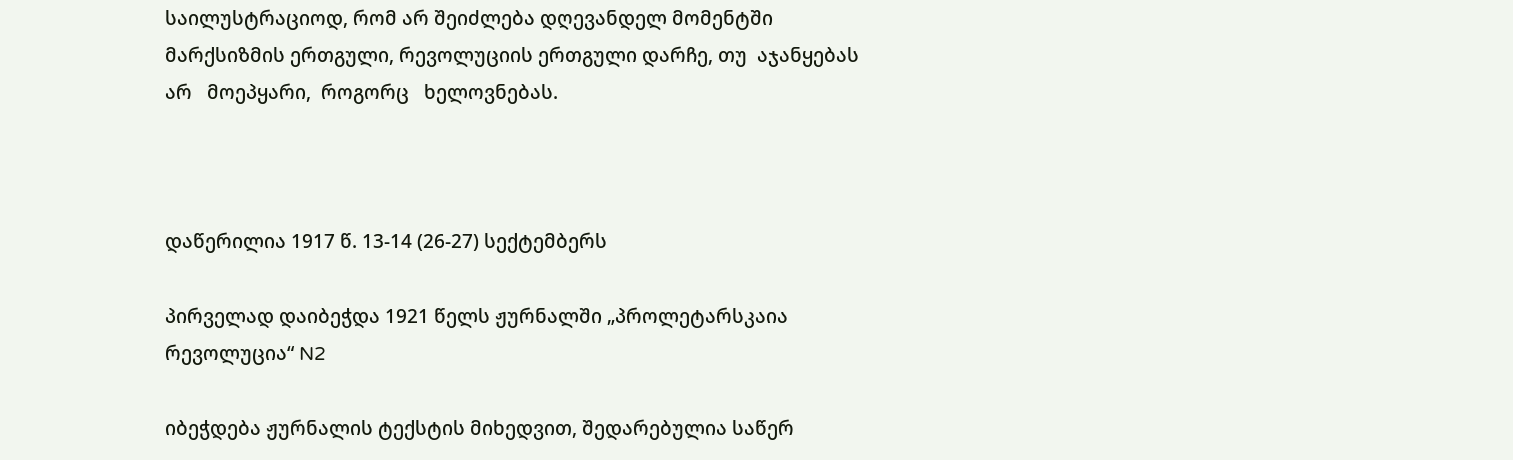საილუსტრაციოდ, რომ არ შეიძლება დღევანდელ მომენტში მარქსიზმის ერთგული, რევოლუციის ერთგული დარჩე, თუ  აჯანყებას   არ   მოეპყარი,  როგორც   ხელოვნებას.



დაწერილია 1917 წ. 13-14 (26-27) სექტემბერს

პირველად დაიბეჭდა 1921 წელს ჟურნალში „პროლეტარსკაია რევოლუცია“ N2

იბეჭდება ჟურნალის ტექსტის მიხედვით, შედარებულია საწერ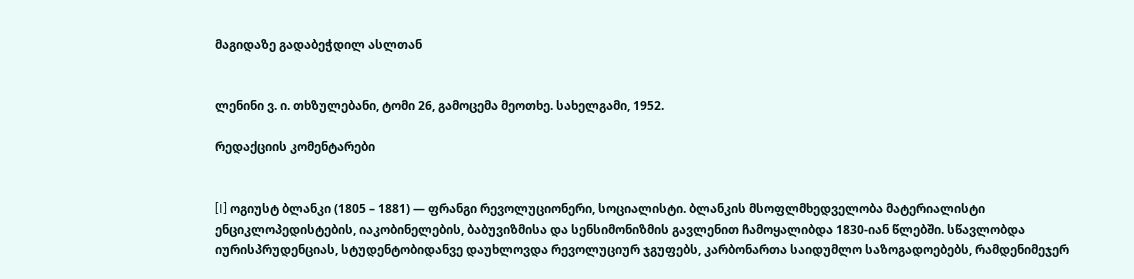მაგიდაზე გადაბეჭდილ ასლთან


ლენინი ვ. ი. თხზულებანი, ტომი 26, გამოცემა მეოთხე. სახელგამი, 1952.

რედაქციის კომენტარები


[I] ოგიუსტ ბლანკი (1805 – 1881) — ფრანგი რევოლუციონერი, სოციალისტი. ბლანკის მსოფლმხედველობა მატერიალისტი ენციკლოპედისტების, იაკობინელების, ბაბუვიზმისა და სენსიმონიზმის გავლენით ჩამოყალიბდა 1830-იან წლებში. სწავლობდა იურისპრუდენციას, სტუდენტობიდანვე დაუხლოვდა რევოლუციურ ჯგუფებს, კარბონართა საიდუმლო საზოგადოებებს, რამდენიმეჯერ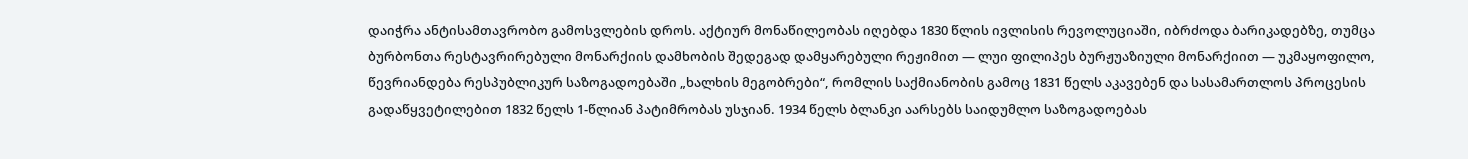დაიჭრა ანტისამთავრობო გამოსვლების დროს. აქტიურ მონაწილეობას იღებდა 1830 წლის ივლისის რევოლუციაში, იბრძოდა ბარიკადებზე, თუმცა ბურბონთა რესტავრირებული მონარქიის დამხობის შედეგად დამყარებული რეჟიმით — ლუი ფილიპეს ბურჟუაზიული მონარქიით — უკმაყოფილო, წევრიანდება რესპუბლიკურ საზოგადოებაში „ხალხის მეგობრები“, რომლის საქმიანობის გამოც 1831 წელს აკავებენ და სასამართლოს პროცესის გადაწყვეტილებით 1832 წელს 1-წლიან პატიმრობას უსჯიან. 1934 წელს ბლანკი აარსებს საიდუმლო საზოგადოებას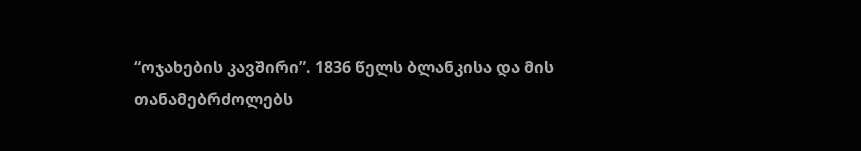“ოჯახების კავშირი”. 1836 წელს ბლანკისა და მის თანამებრძოლებს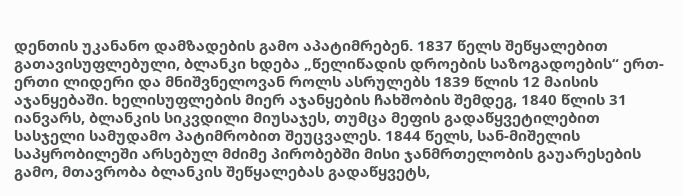დენთის უკანანო დამზადების გამო აპატიმრებენ. 1837 წელს შეწყალებით გათავისუფლებული, ბლანკი ხდება „წელიწადის დროების საზოგადოების“ ერთ-ერთი ლიდერი და მნიშვნელოვან როლს ასრულებს 1839 წლის 12 მაისის აჯანყებაში. ხელისუფლების მიერ აჯანყების ჩახშობის შემდეგ, 1840 წლის 31 იანვარს, ბლანკის სიკვდილი მიუსაჯეს, თუმცა მეფის გადაწყვეტილებით სასჯელი სამუდამო პატიმრობით შეუცვალეს. 1844 წელს, სან-მიშელის საპყრობილეში არსებულ მძიმე პირობებში მისი ჯანმრთელობის გაუარესების გამო, მთავრობა ბლანკის შეწყალებას გადაწყვეტს,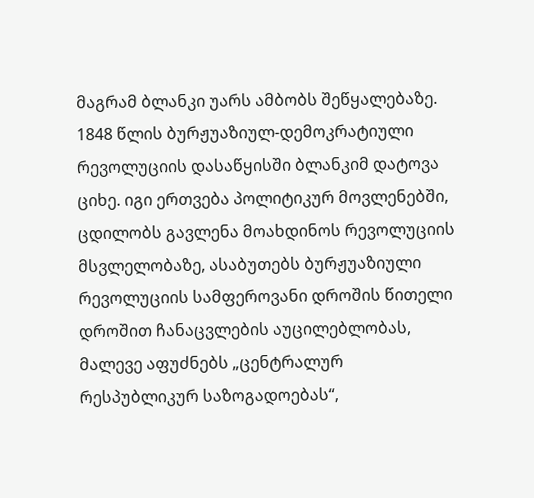მაგრამ ბლანკი უარს ამბობს შეწყალებაზე. 1848 წლის ბურჟუაზიულ-დემოკრატიული რევოლუციის დასაწყისში ბლანკიმ დატოვა ციხე. იგი ერთვება პოლიტიკურ მოვლენებში, ცდილობს გავლენა მოახდინოს რევოლუციის მსვლელობაზე, ასაბუთებს ბურჟუაზიული რევოლუციის სამფეროვანი დროშის წითელი დროშით ჩანაცვლების აუცილებლობას, მალევე აფუძნებს „ცენტრალურ რესპუბლიკურ საზოგადოებას“,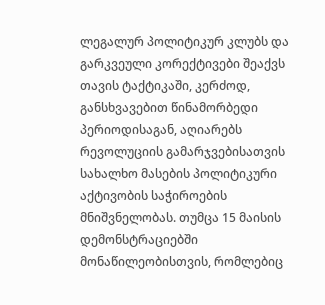ლეგალურ პოლიტიკურ კლუბს და გარკვეული კორექტივები შეაქვს თავის ტაქტიკაში, კერძოდ, განსხვავებით წინამორბედი პერიოდისაგან, აღიარებს რევოლუციის გამარჯვებისათვის სახალხო მასების პოლიტიკური აქტივობის საჭიროების მნიშვნელობას. თუმცა 15 მაისის დემონსტრაციებში მონაწილეობისთვის, რომლებიც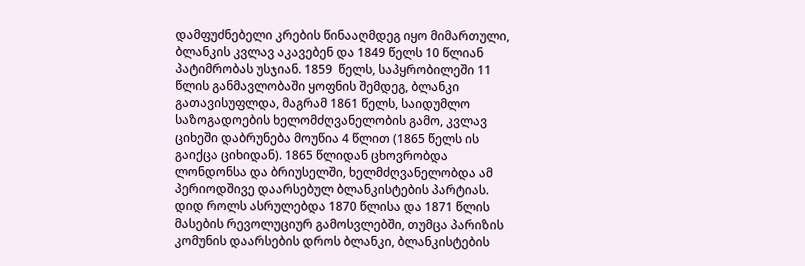დამფუძნებელი კრების წინააღმდეგ იყო მიმართული,  ბლანკის კვლავ აკავებენ და 1849 წელს 10 წლიან პატიმრობას უსჯიან. 1859  წელს, საპყრობილეში 11 წლის განმავლობაში ყოფნის შემდეგ, ბლანკი გათავისუფლდა, მაგრამ 1861 წელს, საიდუმლო საზოგადოების ხელომძღვანელობის გამო, კვლავ ციხეში დაბრუნება მოუწია 4 წლით (1865 წელს ის გაიქცა ციხიდან). 1865 წლიდან ცხოვრობდა ლონდონსა და ბრიუსელში, ხელმძღვანელობდა ამ პერიოდშივე დაარსებულ ბლანკისტების პარტიას. დიდ როლს ასრულებდა 1870 წლისა და 1871 წლის მასების რევოლუციურ გამოსვლებში, თუმცა პარიზის კომუნის დაარსების დროს ბლანკი, ბლანკისტების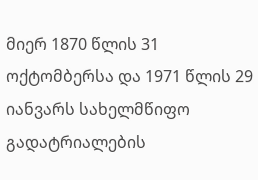მიერ 1870 წლის 31 ოქტომბერსა და 1971 წლის 29 იანვარს სახელმწიფო გადატრიალების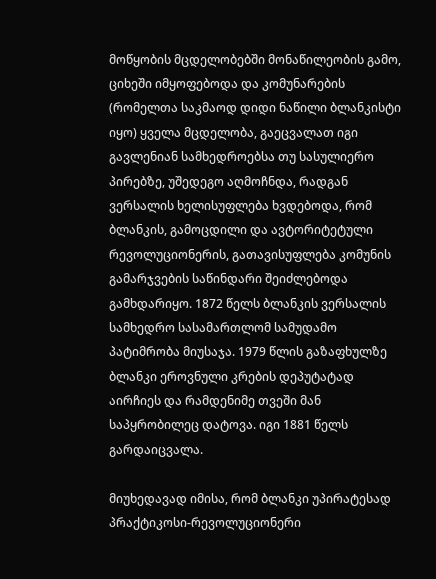მოწყობის მცდელობებში მონაწილეობის გამო, ციხეში იმყოფებოდა და კომუნარების (რომელთა საკმაოდ დიდი ნაწილი ბლანკისტი იყო) ყველა მცდელობა, გაეცვალათ იგი გავლენიან სამხედროებსა თუ სასულიერო პირებზე, უშედეგო აღმოჩნდა, რადგან ვერსალის ხელისუფლება ხვდებოდა, რომ ბლანკის, გამოცდილი და ავტორიტეტული რევოლუციონერის, გათავისუფლება კომუნის გამარჯვების საწინდარი შეიძლებოდა გამხდარიყო. 1872 წელს ბლანკის ვერსალის სამხედრო სასამართლომ სამუდამო პატიმრობა მიუსაჯა. 1979 წლის გაზაფხულზე ბლანკი ეროვნული კრების დეპუტატად აირჩიეს და რამდენიმე თვეში მან საპყრობილეც დატოვა. იგი 1881 წელს გარდაიცვალა.

მიუხედავად იმისა, რომ ბლანკი უპირატესად პრაქტიკოსი-რევოლუციონერი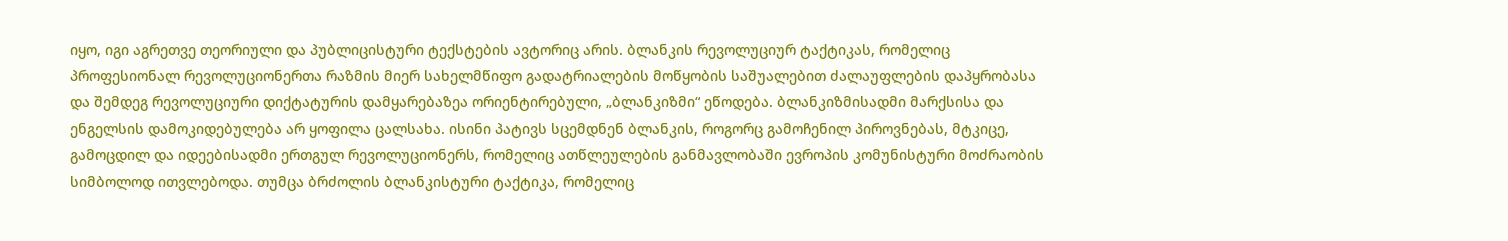იყო, იგი აგრეთვე თეორიული და პუბლიცისტური ტექსტების ავტორიც არის. ბლანკის რევოლუციურ ტაქტიკას, რომელიც პროფესიონალ რევოლუციონერთა რაზმის მიერ სახელმწიფო გადატრიალების მოწყობის საშუალებით ძალაუფლების დაპყრობასა და შემდეგ რევოლუციური დიქტატურის დამყარებაზეა ორიენტირებული, „ბლანკიზმი“ ეწოდება. ბლანკიზმისადმი მარქსისა და ენგელსის დამოკიდებულება არ ყოფილა ცალსახა. ისინი პატივს სცემდნენ ბლანკის, როგორც გამოჩენილ პიროვნებას, მტკიცე, გამოცდილ და იდეებისადმი ერთგულ რევოლუციონერს, რომელიც ათწლეულების განმავლობაში ევროპის კომუნისტური მოძრაობის სიმბოლოდ ითვლებოდა. თუმცა ბრძოლის ბლანკისტური ტაქტიკა, რომელიც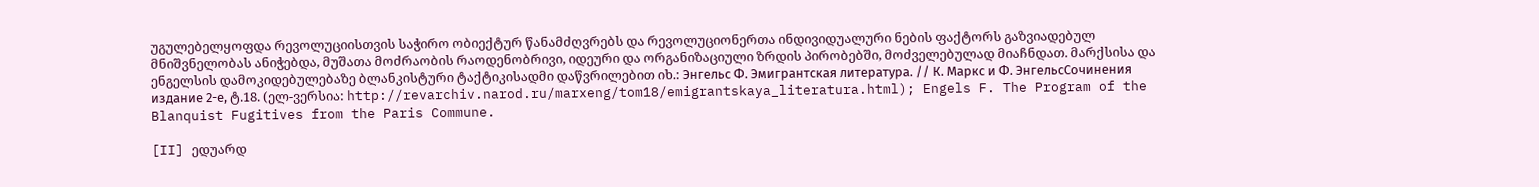უგულებელყოფდა რევოლუციისთვის საჭირო ობიექტურ წანამძღვრებს და რევოლუციონერთა ინდივიდუალური ნების ფაქტორს გაზვიადებულ მნიშვნელობას ანიჭებდა, მუშათა მოძრაობის რაოდენობრივი, იდეური და ორგანიზაციული ზრდის პირობებში, მოძველებულად მიაჩნდათ. მარქსისა და ენგელსის დამოკიდებულებაზე ბლანკისტური ტაქტიკისადმი დაწვრილებით იხ.: Энгельс Ф. Эмигрантская литература. // К. Маркс и Ф. ЭнгельсСочинения издание 2-е, ტ.18. (ელ-ვერსია: http://revarchiv.narod.ru/marxeng/tom18/emigrantskaya_literatura.html); Engels F. The Program of the Blanquist Fugitives from the Paris Commune.

[II] ედუარდ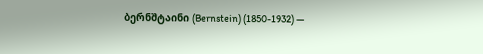ბერნშტაინი (Bernstein) (1850-1932) —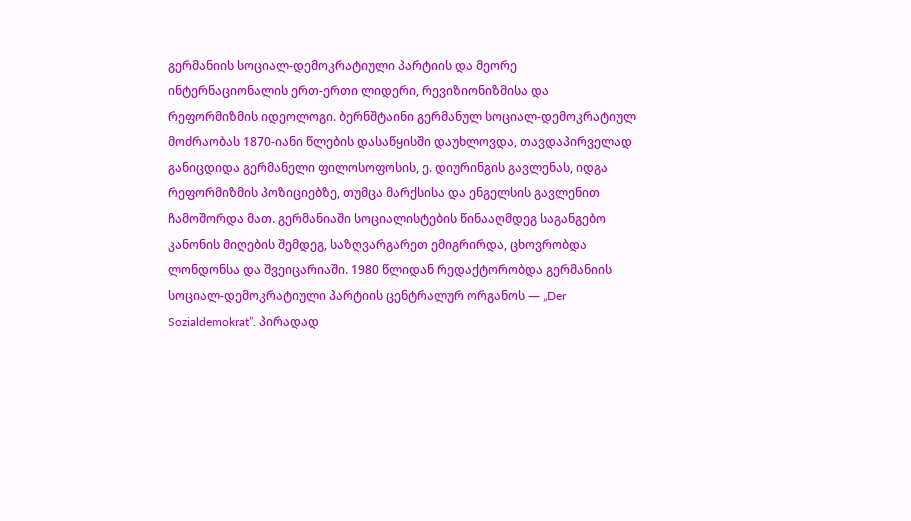გერმანიის სოციალ-დემოკრატიული პარტიის და მეორე ინტერნაციონალის ერთ-ერთი ლიდერი, რევიზიონიზმისა და რეფორმიზმის იდეოლოგი. ბერნშტაინი გერმანულ სოციალ-დემოკრატიულ მოძრაობას 1870-იანი წლების დასაწყისში დაუხლოვდა, თავდაპირველად განიცდიდა გერმანელი ფილოსოფოსის, ე. დიურინგის გავლენას, იდგა რეფორმიზმის პოზიციებზე, თუმცა მარქსისა და ენგელსის გავლენით ჩამოშორდა მათ. გერმანიაში სოციალისტების წინააღმდეგ საგანგებო კანონის მიღების შემდეგ, საზღვარგარეთ ემიგრირდა, ცხოვრობდა ლონდონსა და შვეიცარიაში. 1980 წლიდან რედაქტორობდა გერმანიის სოციალ-დემოკრატიული პარტიის ცენტრალურ ორგანოს — „Der Sozialdemokrat”. პირადად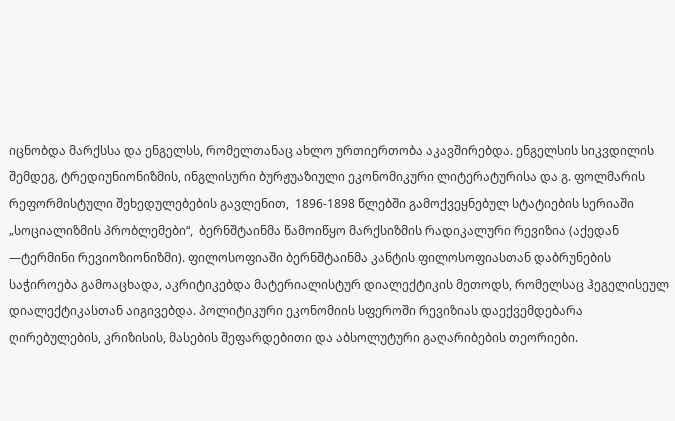იცნობდა მარქსსა და ენგელსს, რომელთანაც ახლო ურთიერთობა აკავშირებდა. ენგელსის სიკვდილის შემდეგ, ტრედიუნიონიზმის, ინგლისური ბურჟუაზიული ეკონომიკური ლიტერატურისა და გ. ფოლმარის რეფორმისტული შეხედულებების გავლენით,  1896-1898 წლებში გამოქვეყნებულ სტატიების სერიაში „სოციალიზმის პრობლემები“,  ბერნშტაინმა წამოიწყო მარქსიზმის რადიკალური რევიზია (აქედან —ტერმინი რევიოზიონიზმი). ფილოსოფიაში ბერნშტაინმა კანტის ფილოსოფიასთან დაბრუნების საჭიროება გამოაცხადა, აკრიტიკებდა მატერიალისტურ დიალექტიკის მეთოდს, რომელსაც ჰეგელისეულ დიალექტიკასთან აიგივებდა. პოლიტიკური ეკონომიის სფეროში რევიზიას დაექვემდებარა ღირებულების, კრიზისის, მასების შეფარდებითი და აბსოლუტური გაღარიბების თეორიები.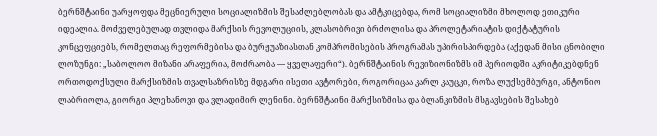ბერნშტაინი უარყოფდა მეცნიერული სოციალიზმის შესაძლებლობას და ამტკიცებდა, რომ სოციალიზმი მხოლოდ ეთიკური იდეალია. მოძველებულად თვლიდა მარქსის რევოლუციის, კლასობრივი ბრძოლისა და პროლეტარიატის დიქტატურის კონცეფციებს, რომელთაც რეფორმებისა და ბურჟუაზიასთან კომპრომისების პროგრამას უპირისპირდება (აქედან მისი ცნობილი ლოზუნგი: „საბოლოო მიზანი არაფერია, მოძრაობა — ყველაფერი“). ბერნშტაინის რევიზიონიზმს იმ პერიოდში აკრიტიკებდნენ ორთოდოქსული მარქსიზმის თვალსაზრისზე მდგარი ისეთი ავტორები, როგორიცაა კარლ კაუცკი, როზა ლუქსემბურგი, ანტონიო ლაბრიოლა, გიორგი პლეხანოვი და ვლადიმირ ლენინი. ბერნშტაინი მარქსიზმისა და ბლანკიზმის მსგავსების შესახებ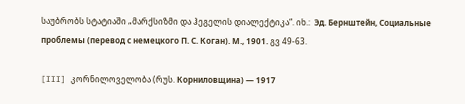საუბრობს სტატიაში „მარქსიზმი და ჰეგელის დიალექტიკა“. იხ.:  Эд. Бернштейн, Социальные проблемы (перевод с немецкого П. С. Коган). М., 1901. გვ 49-63.

[III] კორნილოველობა (რუს. Корниловщина) — 1917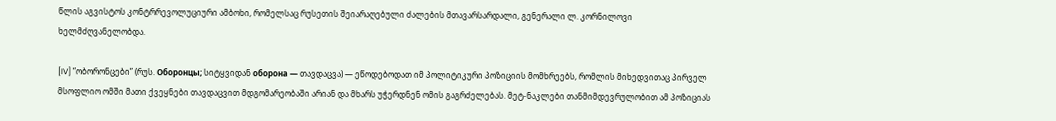წლის აგვისტოს კონტრრევოლუციური ამბოხი, რომელსაც რუსეთის შეიარაღებული ძალების მთავარსარდალი, გენერალი ლ. კორნილოვი ხელმძღვანელობდა.

[IV] “ობორონცები” (რუს. Оборонцы; სიტყვიდან оборона — თავდაცვა) — ეწოდებოდათ იმ პოლიტიკური პოზიციის მომხრეებს, რომლის მიხედვითაც პირველ მსოფლიო ომში მათი ქვეყნები თავდაცვით მდგომარეობაში არიან და მხარს უჭერდნენ ომის გაგრძელებას. მეტ-ნაკლები თანმიმდევრულობით ამ პოზიციას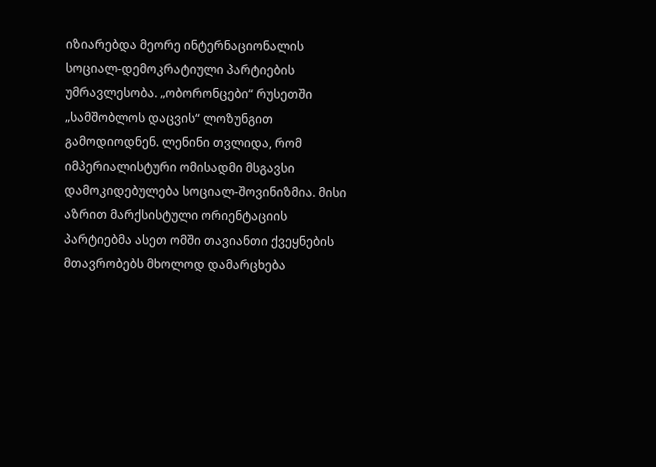იზიარებდა მეორე ინტერნაციონალის სოციალ-დემოკრატიული პარტიების უმრავლესობა. „ობორონცები“ რუსეთში „სამშობლოს დაცვის“ ლოზუნგით გამოდიოდნენ. ლენინი თვლიდა, რომ იმპერიალისტური ომისადმი მსგავსი დამოკიდებულება სოციალ-შოვინიზმია. მისი აზრით მარქსისტული ორიენტაციის პარტიებმა ასეთ ომში თავიანთი ქვეყნების მთავრობებს მხოლოდ დამარცხება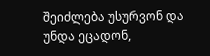შეიძლება უსურვონ და უნდა ეცადონ,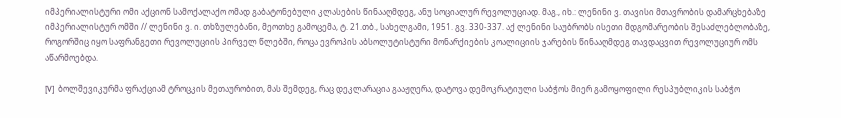იმპერიალისტური ომი აქციონ სამოქალაქო ომად გაბატონებული კლასების წინააღმდეგ, ანუ სოციალურ რევოლუციად. მაგ., იხ.: ლენინი ვ. თავისი მთავრობის დამარცხებაზე იმპერიალისტურ ომში // ლენინი ვ. ი. თხზულებანი, მეოთხე გამოცემა, ტ. 21.თბ., სახელგამი, 1951. გვ. 330-337. აქ ლენინი საუბრობს ისეთი მდგომარეობის შესაძლებლობაზე, როგორშიც იყო საფრანგეთი რევოლუციის პირველ წლებში, როცა ევროპის აბსოლუტისტური მონარქიების კოალიციის ჯარების წინააღმდეგ თავდაცვით რევოლუციურ ომს აწარმოებდა.

[V]  ბოლშევიკურმა ფრაქციამ ტროცკის მეთაურობით, მას შემდეგ, რაც დეკლარაცია გააჟღერა, დატოვა დემოკრატიული საბჭოს მიერ გამოყოფილი რესპუბლიკის საბჭო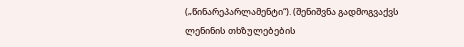(„წინარეპარლამენტი“). (შენიშვნა გადმოგვაქვს ლენინის თხზულებების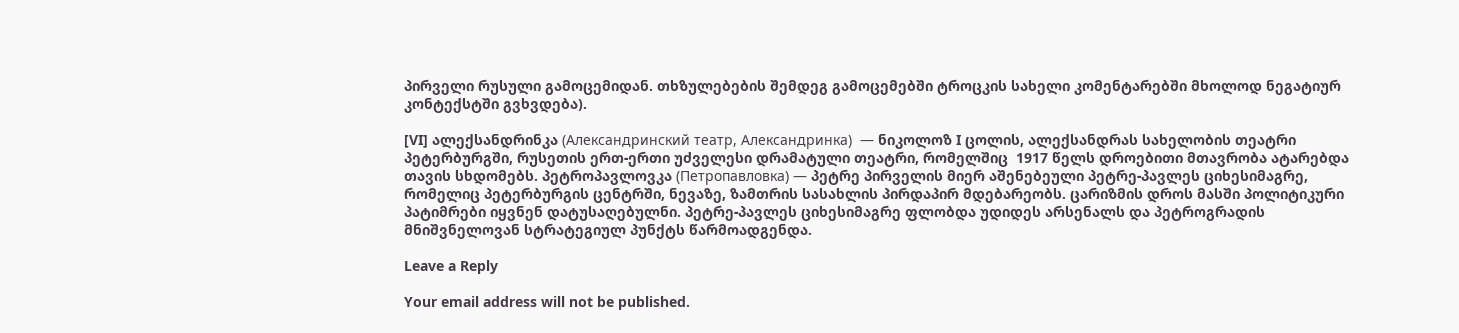პირველი რუსული გამოცემიდან. თხზულებების შემდეგ გამოცემებში ტროცკის სახელი კომენტარებში მხოლოდ ნეგატიურ კონტექსტში გვხვდება).

[VI] ალექსანდრინკა (Александринский театр, Александринка)  — ნიკოლოზ I ცოლის, ალექსანდრას სახელობის თეატრი პეტერბურგში, რუსეთის ერთ-ერთი უძველესი დრამატული თეატრი, რომელშიც  1917 წელს დროებითი მთავრობა ატარებდა თავის სხდომებს. პეტროპავლოვკა (Петропавловка) — პეტრე პირველის მიერ აშენებეული პეტრე-პავლეს ციხესიმაგრე, რომელიც პეტერბურგის ცენტრში, ნევაზე, ზამთრის სასახლის პირდაპირ მდებარეობს. ცარიზმის დროს მასში პოლიტიკური პატიმრები იყვნენ დატუსაღებულნი. პეტრე-პავლეს ციხესიმაგრე ფლობდა უდიდეს არსენალს და პეტროგრადის მნიშვნელოვან სტრატეგიულ პუნქტს წარმოადგენდა.

Leave a Reply

Your email address will not be published.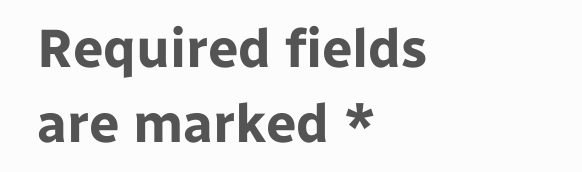Required fields are marked *